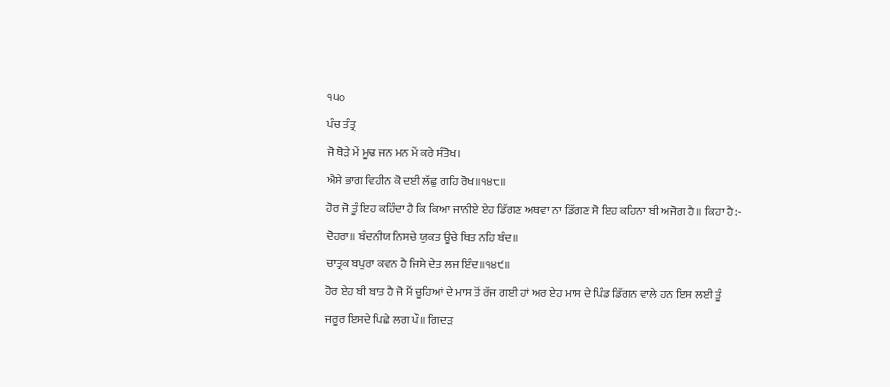੧੫੦
ਪੰਚ ਤੰਤ੍ਰ
ਜੋ ਥੋੜੇ ਮੇਂ ਮੂਢ ਜਨ ਮਨ ਮੇਂ ਕਰੇ ਸੰਤੋਖ।
ਐਸੇ ਭਾਗ ਵਿਹੀਨ ਕੋ ਦਈ ਲੱਛੁ ਗਹਿ ਰੋਖ॥੧੪੮॥
ਹੋਰ ਜੋ ਤੂੰ ਇਹ ਕਹਿੰਦਾ ਹੈ ਕਿ ਕਿਆ ਜਾਨੀਏ ਏਹ ਡਿੱਗਣ ਅਥਵਾ ਨਾ ਡਿੱਗਣ ਸੋ ਇਹ ਕਹਿਨਾ ਬੀ ਅਜੋਗ ਹੈ॥ ਕਿਹਾ ਹੈ:-
ਦੋਹਰਾ॥ ਬੰਦਨੀਯ ਨਿਸਚੇ ਯੁਕਤ ਊਚੇ ਥਿਤ ਨਹਿ ਬੰਦ॥
ਚਾਤ੍ਰਕ ਬਪੁਰਾ ਕਵਨ ਹੈ ਜਿਸੇ ਦੇਤ ਲਜ ਇੰਦ॥੧੪੯॥
ਹੋਰ ਏਹ ਬੀ ਬਾਤ ਹੈ ਜੋ ਮੈਂ ਚੂਹਿਆਂ ਦੇ ਮਾਸ ਤੋਂ ਰੱਜ ਗਈ ਹਾਂ ਅਰ ਏਹ ਮਾਸ ਦੇ ਪਿੰਡ ਡਿੱਗਨ ਵਾਲੇ ਹਨ ਇਸ ਲਈ ਤੂੰ ਜਰੂਰ ਇਸਦੇ ਪਿਛੇ ਲਗ ਪੌ॥ ਗਿਦੜ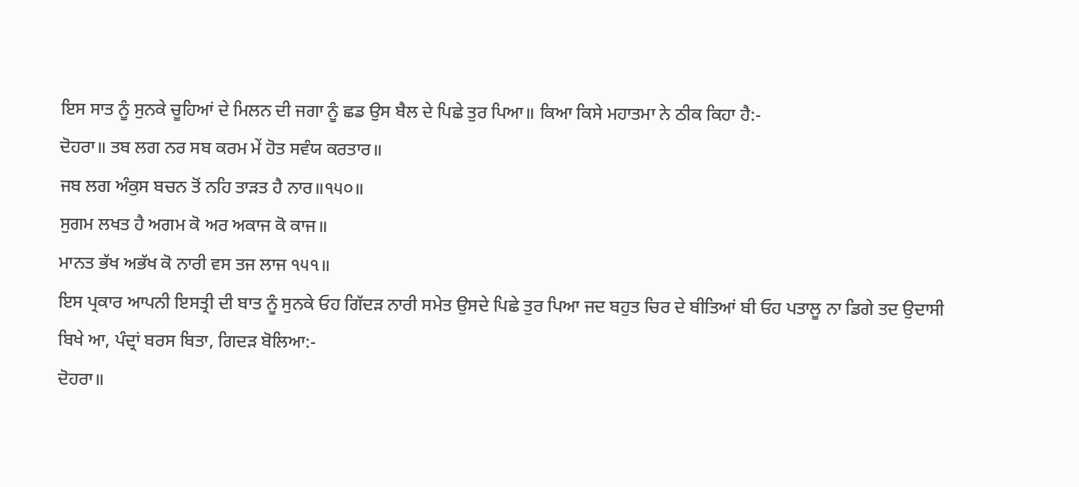ਇਸ ਸਾਤ ਨੂੰ ਸੁਨਕੇ ਚੂਹਿਆਂ ਦੇ ਮਿਲਨ ਦੀ ਜਗਾ ਨੂੰ ਛਡ ਉਸ ਬੈਲ ਦੇ ਪਿਛੇ ਤੁਰ ਪਿਆ॥ ਕਿਆ ਕਿਸੇ ਮਹਾਤਮਾ ਨੇ ਠੀਕ ਕਿਹਾ ਹੈ:-
ਦੋਹਰਾ॥ ਤਬ ਲਗ ਨਰ ਸਬ ਕਰਮ ਮੇਂ ਹੋਤ ਸਵੰਯ ਕਰਤਾਰ॥
ਜਬ ਲਗ ਅੰਕੁਸ ਬਚਨ ਤੋਂ ਨਹਿ ਤਾੜਤ ਹੈ ਨਾਰ॥੧੫੦॥
ਸੁਗਮ ਲਖਤ ਹੈ ਅਗਮ ਕੋ ਅਰ ਅਕਾਜ ਕੋ ਕਾਜ॥
ਮਾਨਤ ਭੱਖ ਅਭੱਖ ਕੋ ਨਾਰੀ ਵਸ ਤਜ ਲਾਜ ੧੫੧॥
ਇਸ ਪ੍ਰਕਾਰ ਆਪਨੀ ਇਸਤ੍ਰੀ ਦੀ ਬਾਤ ਨੂੰ ਸੁਨਕੇ ਓਹ ਗਿੱਦੜ ਨਾਰੀ ਸਮੇਤ ਉਸਦੇ ਪਿਛੇ ਤੁਰ ਪਿਆ ਜਦ ਬਹੁਤ ਚਿਰ ਦੇ ਬੀਤਿਆਂ ਬੀ ਓਹ ਪਤਾਲੂ ਨਾ ਡਿਗੇ ਤਦ ਉਦਾਸੀ ਬਿਖੇ ਆ, ਪੰਦ੍ਰਾਂ ਬਰਸ ਬਿਤਾ, ਗਿਦੜ ਬੋਲਿਆ:-
ਦੋਹਰਾ॥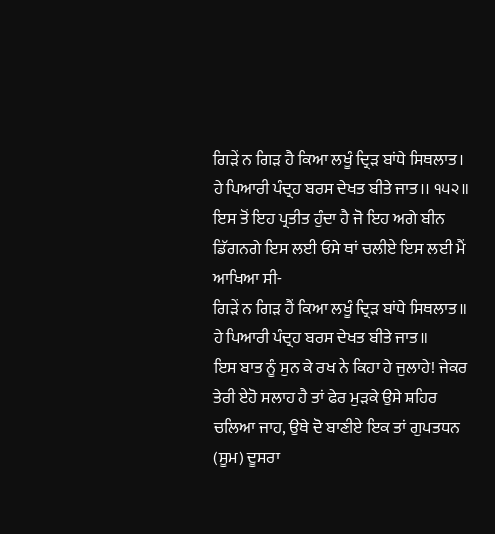ਗਿੜੇਂ ਨ ਗਿੜ ਹੈ ਕਿਆ ਲਖੂੰ ਦ੍ਰਿੜ ਬਾਂਧੇ ਸਿਥਲਾਤ।
ਹੇ ਪਿਆਰੀ ਪੰਦ੍ਰਹ ਬਰਸ ਦੇਖਤ ਬੀਤੇ ਜਾਤ।। ੧੫੨॥
ਇਸ ਤੋਂ ਇਹ ਪ੍ਰਤੀਤ ਹੁੰਦਾ ਹੈ ਜੋ ਇਹ ਅਗੇ ਬੀਨ ਡਿੱਗਨਗੇ ਇਸ ਲਈ ਓਸੇ ਥਾਂ ਚਲੀਏ ਇਸ ਲਈ ਮੈਂ ਆਖਿਆ ਸੀ-
ਗਿੜੇਂ ਨ ਗਿੜ ਹੈਂ ਕਿਆ ਲਖੂੰ ਦ੍ਰਿੜ ਬਾਂਧੇ ਸਿਥਲਾਤ॥
ਹੇ ਪਿਆਰੀ ਪੰਦ੍ਰਹ ਬਰਸ ਦੇਖਤ ਬੀਤੇ ਜਾਤ॥
ਇਸ ਬਾਤ ਨੂੰ ਸੁਨ ਕੇ ਰਖ ਨੇ ਕਿਹਾ ਹੇ ਜੁਲਾਹੇ! ਜੇਕਰ ਤੇਰੀ ਏਹੋ ਸਲਾਹ ਹੈ ਤਾਂ ਫੇਰ ਮੁੜਕੇ ਉਸੇ ਸ਼ਹਿਰ ਚਲਿਆ ਜਾਹ, ਉਥੇ ਦੋ ਬਾਣੀਏ ਇਕ ਤਾਂ ਗੁਪਤਧਨ (ਸੂਮ) ਦੂਸਰਾ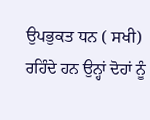ਉਪਭੁਕਤ ਧਨ ( ਸਖੀ) ਰਹਿੰਦੇ ਹਨ ਉਨ੍ਹਾਂ ਦੋਹਾਂ ਨੂੰ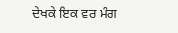ਦੇਖਕੇ ਇਕ ਵਰ ਮੰਗ